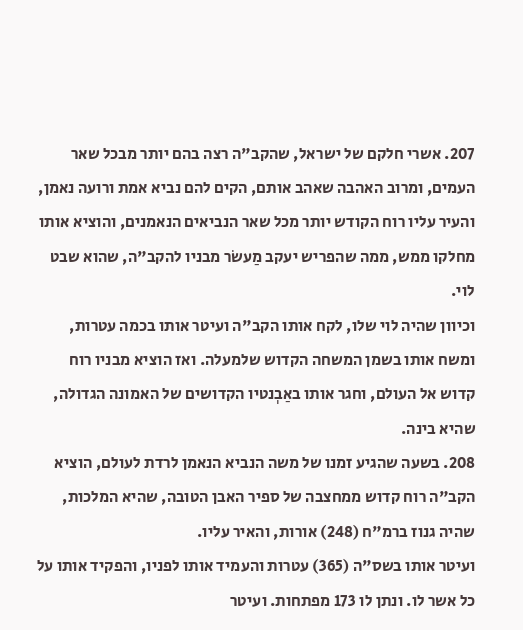207. אשרי חלקם של ישראל, שהקב"ה רצה בהם יותר מבכל שאר העמים, ומרוב האהבה שאהב אותם, הקים להם נביא אמת ורועה נאמן, והעיר עליו רוח הקודש יותר מכל שאר הנביאים הנאמנים, והוציא אותו מחלקו ממש, ממה שהפריש יעקב מַעשׂר מבניו להקב"ה, שהוא שבט לוי.
וכיוון שהיה לוי שלו, לקח אותו הקב"ה ועיטר אותו בכמה עטרות, ומשח אותו בשמן המשחה הקדוש שלמעלה. ואז הוציא מבניו רוח קדוש אל העולם, וחגר אותו באַבְנטיו הקדושים של האמונה הגדולה, שהיא בינה.
208. בשעה שהגיע זמנו של משה הנביא הנאמן לרדת לעולם, הוציא הקב"ה רוח קדוש ממחצבה של ספיר האבן הטובה, שהיא המלכות, שהיה גנוז ברמ"ח (248) אורות, והאיר עליו.
ועיטר אותו בשס"ה (365) עטרות והעמיד אותו לפניו, והפקיד אותו על כל אשר לו. ונתן לו 173 מפתחות. ועיטר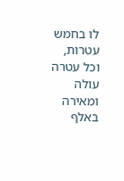לו בחמש עטרות, וכל עטרה עולה ומאירה באלף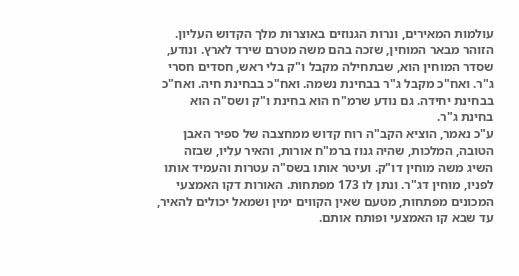עולמות המאירים, ונרות הגנוזים באוצרות מלך הקדוש העליון.
הזוהר מבאר המוחין, שזכה בהם משה מטרם שירד לארץ. ונודע, שסדר המוחין הוא, שבתחילה מקבל ו"ק בלי ראש, חסדים חסרי ג"ר. ואח"כ מקבל ג"ר בבחינת נשמה. ואח"כ בבחינת חיה. ואח"כ בבחינת יחידה. גם נודע שרמ"ח הוא בחינת ו"ק ושס"ה הוא בחינת ג"ר.
ע"כ נאמר, הוציא הקב"ה רוח קדוש ממחצבה של ספיר האבן הטובה, המלכות, שהיה גנוז ברמ"ח אורות, והאיר עליו, שבזה השיג משה מוחין דו"ק. ועיטר אותו בשס"ה עטרות והעמיד אותו לפניו, מוחין דג"ר. ונתן לו 173 מפתחות. האורות דקו האמצעי המכונים מפתחות, מטעם שאין הקווים ימין ושמאל יכולים להאיר, עד שבא קו האמצעי ופותח אותם.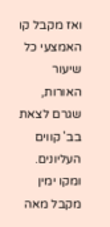ואז מקבל קו האמצעי כל שיעור האורות, שגרם לצאת בב' קווים העליונים. ומקו ימין מקבל מאה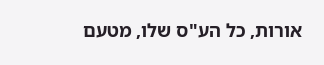אורות, כל הע"ס שלו, מטעם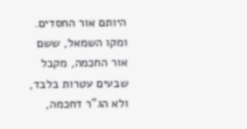היותם אור החסדים. ומקו השמאל, ששם אור החכמה, מקבל שבעים עטרות בלבד, ולא הג"ר דחכמה,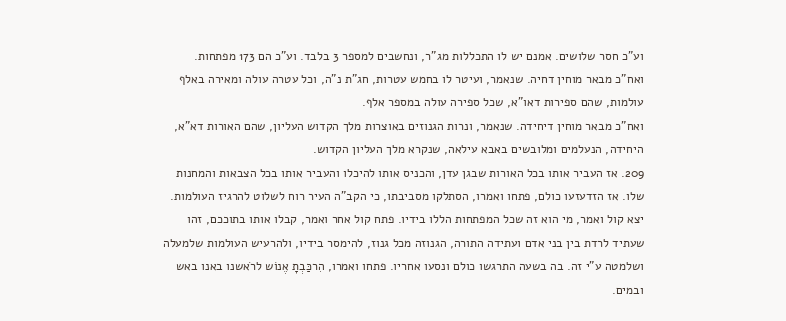וע"כ חסר שלושים. אמנם יש לו התכללות מג"ר, ונחשבים למספר 3 בלבד. וע"כ הם 173 מפתחות.
ואח"כ מבאר מוחין דחיה. שנאמר, ועיטר לו בחמש עטרות, חג"ת נ"ה, וכל עטרה עולה ומאירה באלף עולמות, שהם ספירות דאו"א, שכל ספירה עולה במספר אלף.
ואח"כ מבאר מוחין דיחידה. שנאמר, ונרות הגנוזים באוצרות מלך הקדוש העליון, שהם האורות דא"א, היחידה, הנעלמים ומלובשים באבא עילאה, שנקרא מלך העליון הקדוש.
209. אז העביר אותו בכל האורות שבגן עדן, והכניס אותו להיכלו והעביר אותו בכל הצבאות והמחנות שלו. אז הזדעזעו כולם, פתחו ואמרו, הסתלקו מסביבתו, כי הקב"ה העיר רוח לשלוט להרגיז העולמות.
יצא קול ואמר, מי הוא זה שכל המפתחות הללו בידיו. פתח קול אחר ואמר, קבלו אותו בתוככם, זהו שעתיד לרדת בין בני אדם ועתידה התורה, הגנוזה מכל גנוז, להימסר בידיו, ולהרעיש העולמות שלמעלה ושלמטה ע"י זה. בה בשעה התרגשו כולם ונסעו אחריו. פתחו ואמרו, הִרכַּבְתָ אֶנוֹש לרֹאשנו באנו באש ובמים.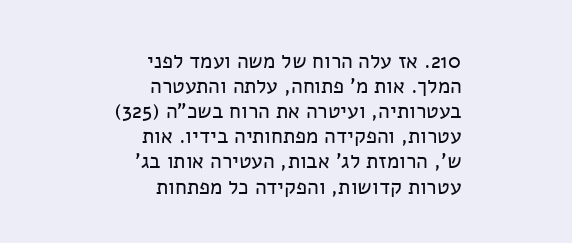210. אז עלה הרוח של משה ועמד לפני המלך. אות מ' פתוחה, עלתה והתעטרה בעטרותיה, ועיטרה את הרוח בשכ"ה (325) עטרות, והפקידה מפתחותיה בידיו. אות ש', הרומזת לג' אבות, העטירה אותו בג' עטרות קדושות, והפקידה כל מפתחות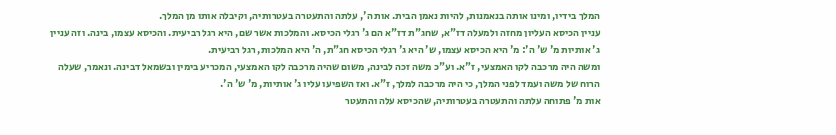המלך בידיו, ומינו אותה בנאמנות, להיות נאמן הבית. אות ה', עלתה והתעטרה בעטרותיה, וקיבלה אותו מן המלך.
עניין הכיסא העליון מחזה ולמעלה דז"א, שחג"ת דז"א הם ג' רגלי הכיסא. והמלכות אשר שם, היא רגל רביעית. והכיסא עצמו, בינה. וזה עניין ג' אותיות מ' ש' ה': מ' היא הכיסא עצמו, ש' היא ג' רגלי הכיסא חג"ת, ה' היא המלכות, רגל רביעית.
ומשה היה מרכבה לקו האמצעי, ז"א. וע"כ משה זכה לבינה, משום שהיה מרכבה לקו האמצעי, המכריע בימין ובשמאל דבינה. ונאמר, שעלה הרוח של משה ועמד לפני המלך, כי היה מרכבה למלך, ז"א. ואז השפיעו עליו ג' אותיות, מ' ש' ה'.
אות מ' פתוחה עלתה והתעטרה בעטרותיה, שהכיסא עלה והתעטר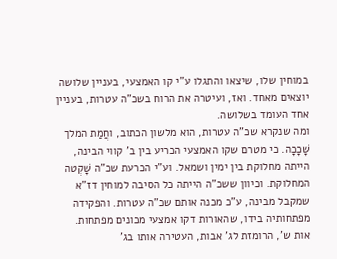במוחין שלו, שיצאו והתגלו ע"י קו האמצעי, בעניין שלושה יוצאים מאחד. ואז, ועיטרה את הרוח בשכ"ה עטרות, בעניין אחד העומד בשלושה.
ומה שנקרא שכ"ה עטרות, הוא מלשון הכתוב, וחֲמַת המלך שָׁכָכָה. כי מטרם שקו האמצעי הכריע בין ב' קווי הבינה, הייתה מחלוקת בין ימין ושמאל. וע"י הכרעת שכ"ה שָׁקְטה המחלוקת. וכיוון ששכ"ה הייתה כל הסיבה למוחין דז"א שמקבל מבינה, ע"כ מכנה אותם שכ"ה עטרות. והפקידה מפתחותיה בידו, שהאורות דקו אמצעי מכונים מפתחות.
אות ש', הרומזת לג' אבות, העטירה אותו בג'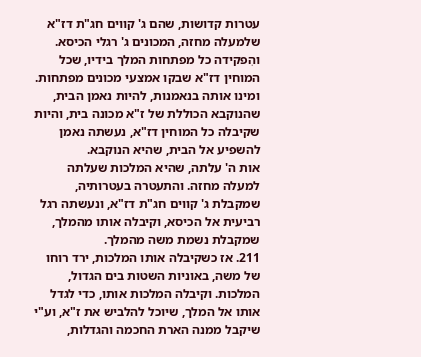עטרות קדושות, שהם ג' קווים חג"ת דז"א שלמעלה מחזה, המכונים ג' רגלי הכיסא. והִפקידה כל מפתחות המלך בידיו, שכל המוחין דז"א שבקו אמצעי מכונים מפתחות. ומינו אותה בנאמנות, להיות נאמן הבית, שהנוקבא הכוללת של ז"א מכונה בית, והיות שקיבלה כל המוחין דז"א, נעשתה נאמן להשפיע אל הבית, שהיא הנוקבא.
אות ה' עלתה, שהיא המלכות שעלתה למעלה מחזה. והתעטרה בעטרותיה, שמקבלת ג' קווים חג"ת דז"א, ונעשתה רגל רביעית אל הכיסא, וקיבלה אותו מהמלך, שמקבלת נשמת משה מהמלך.
211. אז כשקיבלה אותו המלכות, ירד רוחו של משה, באוניות השטות בים הגדול, המלכות. וקיבלה המלכות אותו, כדי לגדל אותו אל המלך, שיוכל להלביש את ז"א, וע"י שיקבל ממנה הארת החכמה והגדלות,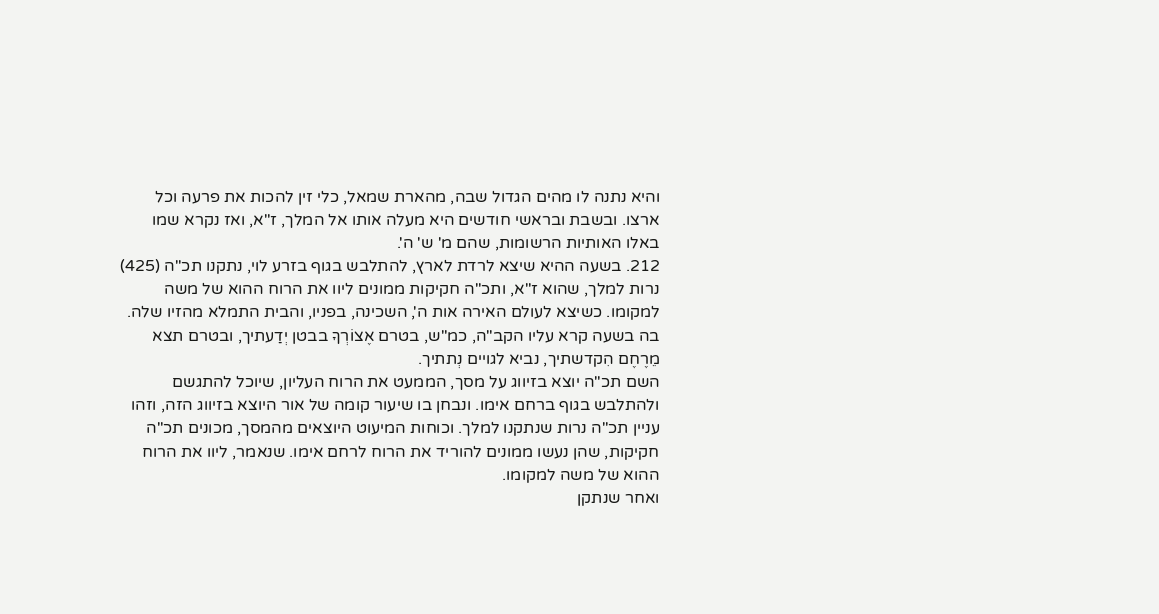והיא נתנה לו מהים הגדול שבה, מהארת שמאל, כלי זין להכות את פרעה וכל ארצו. ובשבת ובראשי חודשים היא מעלה אותו אל המלך, ז"א, ואז נקרא שמו באלו האותיות הרשומות, שהם מ' ש' ה'.
212. בשעה ההיא שיצא לרדת לארץ, להתלבש בגוף בזרע לוי, נתקנו תכ"ה (425) נרות למלך, שהוא ז"א, ותכ"ה חקיקות ממונים ליוו את הרוח ההוא של משה למקומו. כשיצא לעולם האירה אות ה', השכינה, בפניו, והבית התמלא מהזיו שלה. בה בשעה קרא עליו הקב"ה, כמ"ש, בטרם אֶצוֹרְךָ בבטן יְדַעתיך, ובטרם תצא מֵרֶחֶם הִקדשתיך, נביא לגויים נְתתיך.
השם תכ"ה יוצא בזיווג על מסך, הממעט את הרוח העליון, שיוכל להתגשם ולהתלבש בגוף ברחם אימו. ונבחן בו שיעור קומה של אור היוצא בזיווג הזה, וזהו עניין תכ"ה נרות שנתקנו למלך. וכוחות המיעוט היוצאים מהמסך, מכונים תכ"ה חקיקות, שהן נעשו ממונים להוריד את הרוח לרחם אימו. שנאמר, ליוו את הרוח ההוא של משה למקומו.
ואחר שנתקן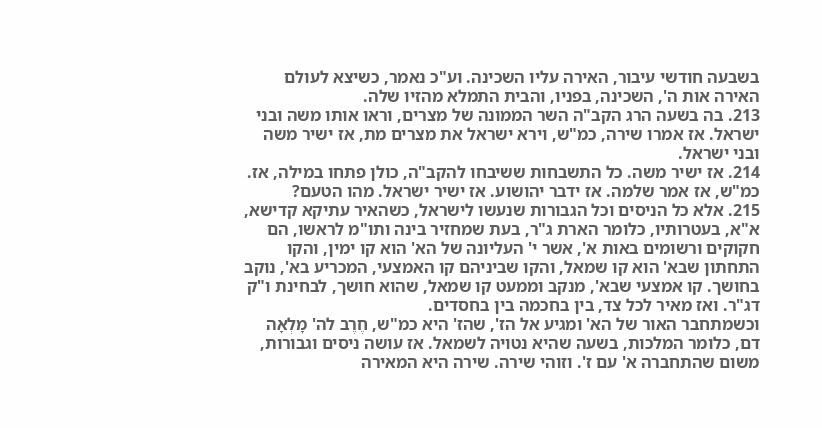בשבעה חודשי עיבור, האירה עליו השכינה. וע"כ נאמר, כשיצא לעולם האירה אות ה', השכינה, בפניו, והבית התמלא מהזיו שלה.
213. בה בשעה הרג הקב"ה השר הממונה של מצרים, וראו אותו משה ובני ישראל. אז אמרו שירה, כמ"ש, וירא ישראל את מצרים מת, אז ישיר משה ובני ישראל.
214. אז ישיר משה. כל התשבחות ששיבחו להקב"ה, כולן פתחו במילה, אז. כמ"ש, אז אמר שלמה. אז ידבר יהושוע. אז ישיר ישראל. מהו הטעם?
215. אלא כל הניסים וכל הגבורות שנעשו לישראל, כשהאיר עתיקא קדישא, א"א, בעטרותיו, כלומר הארת ג"ר, בעת שמחזיר בינה ותו"מ לראשו, הם חקוקים ורשומים באות א', אשר י' העליונה של הא' הוא קו ימין, והקו התחתון שבא' הוא קו שמאל, והקו שביניהם קו האמצעי, המכריע בא', נוקב בחושך. קו אמצעי שבא', מנקב וממעט קו שמאל, שהוא חושך, לבחינת ו"ק דג"ר. ואז מאיר לכל צד, בין בחכמה בין בחסדים.
וכשמתחבר האור של הא' ומגיע אל הז', שהז' היא כמ"ש, חֶרֶב לה' מָלְאָה דם, כלומר המלכות, בשעה שהיא נטויה לשמאל. אז עושה ניסים וגבורות, משום שהתחברה א' עם ז'. וזוהי שירה. שירה היא המאירה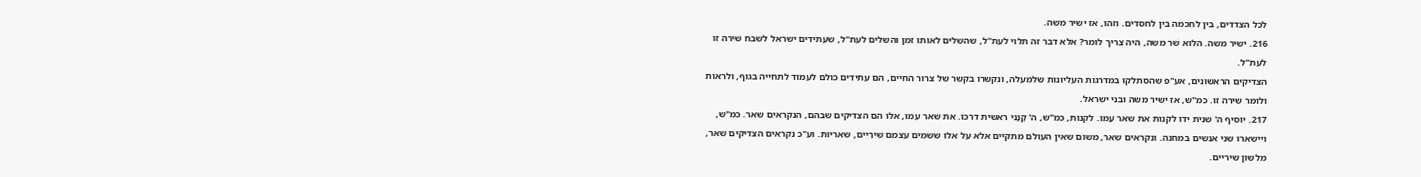לכל הצדדים, בין לחכמה בין לחסדים. וזהו, אז ישיר משה.
216. ישיר משה. הלוא שׁר משה, היה צריך לומר? אלא דבר זה תלוי לעת"ל, שהשלים לאותו זמן והשלים לעת"ל, שעתידים ישראל לשבּח שירה זו לעת"ל.
הצדיקים הראשונים, אע"פ שהסתלקו במדרגות העליונות שלמעלה, ונקשרו בקשר של צרור החיים, הם עתידים כולם לעמוד לתחייה בגוף, ולראות ולומר שירה זו. כמ"ש, אז ישיר משה ובני ישראל.
217. יוסיף ה' שנית ידו לקנות את שאר עַמו. לקנות, כמ"ש, ה' קָנָני ראשית דרכּוֹ. את שאר עמו, אלו הם הצדיקים שבהם, הנקראים שאר. כמ"ש, ויישארו שני אנשים במחנה. ונקראים שאר, משום שאין העולם מתקיים אלא על אלו ששׂמים עצמם שִׁירַיִים, שאריות. וע"כ נקראים הצדיקים שאר, מלשון שיריים.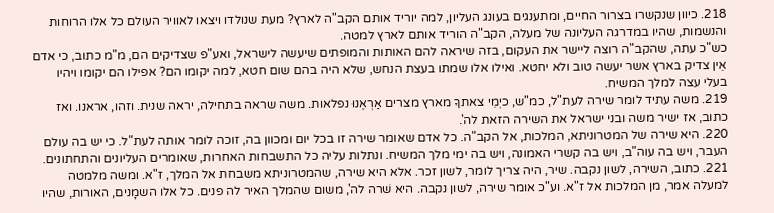218. כיוון שנקשרו בצרור החיים, ומתענגים בעונג העליון, למה יוריד אותם הקב"ה לארץ? מעת שנולדו ויצאו לאוויר העולם כל אלו הרוחות והנשמות, שהיו במדרגה העליונה של מעלה, הקב"ה הוריד אותם לארץ למטה.
כש"כ עתה, שהקב"ה רוצה ליישר את העקום, בזה שיראה להם האותות והמופתים שיעשה לישראל, ואע"פ שצדיקים הם, מ"מ כתוב, כי אדם אֵין צדיק בארץ אשר יעשה טוב ולא יחטא. ואילו אלו שמתו בעצת הנחש, שלא היה בהם שום חטא, למה יקומו הם? אפילו הם יקומו ויהיו בעלי עצה למלך המשיח.
219. משה עתיד לומר שירה לעת"ל, כמ"ש, כיְמֵי צאתךָ מארץ מצרים אַרְאֶנוּ נפלאות. משה שראה בתחילה, יראה שנית. וזהו, אראנו. ואז כתוב, אז ישיר משה ובני ישראל את השירה הזאת לה'.
220. היא שירה של המטרוניתא, המלכות, אל הקב"ה. כל אדם שאומר שירה זו בכל יום ומכוון בה, זוכה לומר אותה לעת"ל. כי יש בה עולם העבר, ויש בה עוה"ב, ויש בה קשרי האמונה, ויש בה ימי מלך המשיח. ונתלות עליה כל התשבחות האחרות, שאומרים העליונים והתחתונים.
221. כתוב, השירה, לשון נקבה. שיר, היה צריך לומר, לשון זכר. אלא היא שירה, שהמטרוניתא משבחת אל המלך, ז"א. ומשה מלמטה למעלה אמר, מן המלכות אל ז"א. וע"כ אומר שירה, לשון נקבה. היא שׁרה לה', משום שהמלך האיר לה פנים. כל אלו השמָנים, האורות, שהיו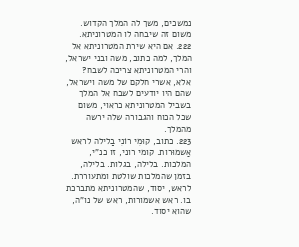נמשכים, משך לה המלך הקדוש. משום זה שיבחה לו המטרוניתא.
222. אם היא שירת המטרוניתא אל המלך, למה כתוב, משה ובני ישראל, והרי המטרוניתא צריכה לשבח? אלא, אשרי חלקם של משה וישראל, שהם היו יודעים לשבח אל המלך בשביל המטרוניתא כראוי, משום שכל הכוח והגבורה שלה ירשה מהמלך.
223. כתוב, קוּמִי רוֹנִי בַלילה לראש אַשמוּרות. קומי רוני, זו כנ"י, המלכות. בלילה, בגלות. בלילה, בזמן שהמלכות שולטת ומתעוררת. לראש, יסוד, שהמטרוניתא מתברכת בו. ראש אשמורות, ראש של נו"ה, שהוא יסוד.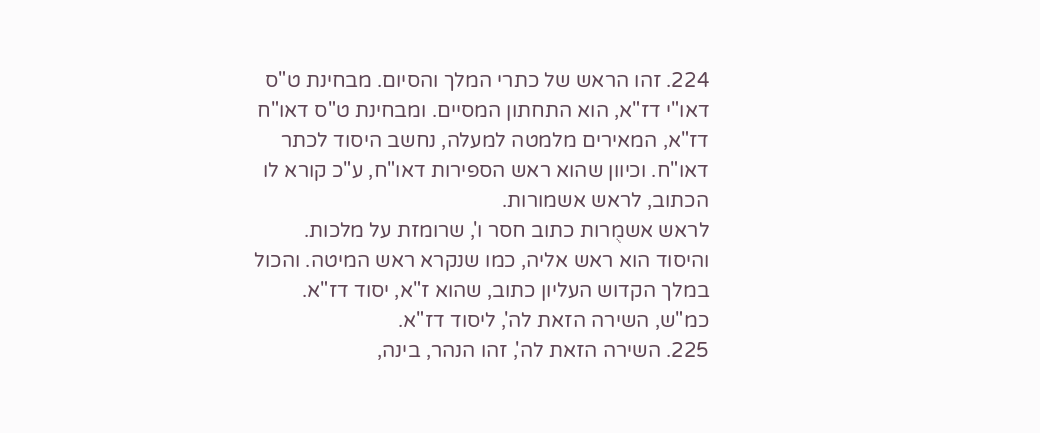224. זהו הראש של כתרי המלך והסיום. מבחינת ט"ס דאו"י דז"א, הוא התחתון המסיים. ומבחינת ט"ס דאו"ח דז"א, המאירים מלמטה למעלה, נחשב היסוד לכתר דאו"ח. וכיוון שהוא ראש הספירות דאו"ח, ע"כ קורא לו הכתוב, לראש אשמורות.
לראש אשמֻרות כתוב חסר ו', שרומזת על מלכות. והיסוד הוא ראש אליה, כמו שנקרא ראש המיטה. והכול במלך הקדוש העליון כתוב, שהוא ז"א, יסוד דז"א. כמ"ש, השירה הזאת לה', ליסוד דז"א.
225. השירה הזאת לה', זהו הנהר, בינה,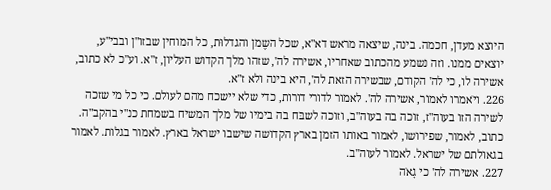היוצא מעדן, חכמה. בינה, שיצאה מראש דא"א, שכל השֶמן והגדלוּת, כל המוחין שבזו"ן ובבי"ע, יוצאים ממנו. וזה נשמע מהכתוב שאחריו, אשירה לה', שזהו מלך הקדוש העליון, ז"א. וע"כ לא כתוב, אשירה לו, כי לה' הקודם, שבשירה הזאת לה', היא בינה ולא ז"א.
226. ויֹאמרו לאמוֹר, אשירה לה'. לאמור לדורי דורות, כדי שלא יישכח מהם לעולם. כי כל מי שזכה לשירה הזו בעוה"ז, זוכה בה בעוה"ב, וזוכה לשבּח בה בימיו של מלך המשיח בשמחת כנ"י בהקב"ה.
כתוב, לאמור, שפירושו, לאמור באותו הזמן בארץ הקדושה שישבו ישראל בארץ. לאמור בגלות. לאמור בגאולתם של ישראל. לאמור לעוה"ב.
227. אשירה לה' כי גָאֹה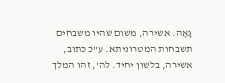גָאָה. אשירה, משום שהיו משבחים תשבחות המטרוניתא. ע"כ כתוב, אשירה, בלשון יחיד. לה', זהו המלך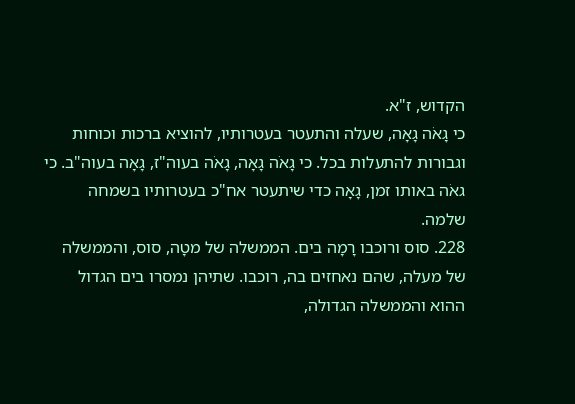הקדוש, ז"א.
כי גָאֹה גָאָה, שעלה והתעטר בעטרותיו, להוציא ברכות וכוחות וגבורות להתעלות בכל. כי גָאֹה גָאָה, גָאֹה בעוה"ז, גָאָה בעוה"ב. כי גאֹה באותו זמן, גָאָה כדי שיתעטר אח"כ בעטרותיו בשמחה שלמה.
228. סוס ורוכבו רָמָה בים. הממשלה של מטָה, סוס, והממשלה של מעלה, שהם נאחזים בה, רוכבו. שתיהן נמסרו בים הגדול ההוא והממשלה הגדולה,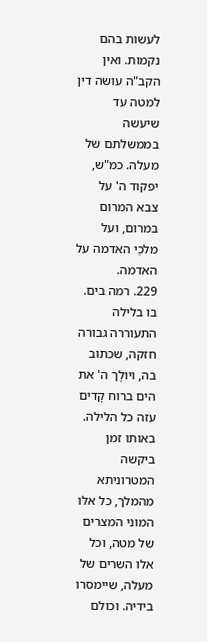לעשות בהם נקמות. ואין הקב"ה עושה דין למטה עד שיעשה בממשלתם של מעלה. כמ"ש, יפקוד ה' על צבא המרום במרום, ועל מלכֵי האדמה על האדמה.
229. רמה בים. בו בלילה התעוררה גבורה חזקה, שכתוב בה, ויולֶך ה' את הים ברוח קָדים עזה כל הלילה. באותו זמן ביקשה המטרוניתא מהמלך, כל אלו המוני המצרים של מטה, וכל אלו השרים של מעלה, שיימסרו בידיה. וכולם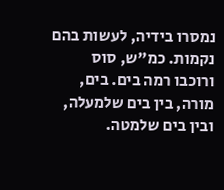נמסרו בידיה, לעשות בהם נקמות. כמ"ש, סוס ורוכבו רמה בים. בים, מורה, בין בים שלמעלה, ובין בים שלמטה.